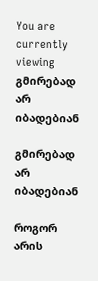You are currently viewing გმირებად არ იბადებიან

გმირებად არ იბადებიან

როგორ არის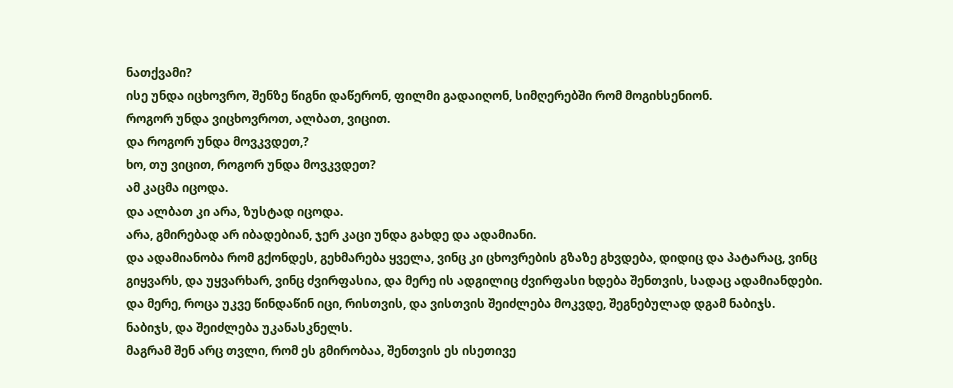ნათქვამი?
ისე უნდა იცხოვრო, შენზე წიგნი დაწერონ, ფილმი გადაიღონ, სიმღერებში რომ მოგიხსენიონ.
როგორ უნდა ვიცხოვროთ, ალბათ, ვიცით.
და როგორ უნდა მოვკვდეთ,?
ხო, თუ ვიცით, როგორ უნდა მოვკვდეთ?
ამ კაცმა იცოდა.
და ალბათ კი არა, ზუსტად იცოდა.
არა, გმირებად არ იბადებიან, ჯერ კაცი უნდა გახდე და ადამიანი.
და ადამიანობა რომ გქონდეს, გეხმარება ყველა, ვინც კი ცხოვრების გზაზე გხვდება, დიდიც და პატარაც, ვინც გიყვარს, და უყვარხარ, ვინც ძვირფასია, და მერე ის ადგილიც ძვირფასი ხდება შენთვის, სადაც ადამიანდები.
და მერე, როცა უკვე წინდაწინ იცი, რისთვის, და ვისთვის შეიძლება მოკვდე, შეგნებულად დგამ ნაბიჯს.
ნაბიჯს, და შეიძლება უკანასკნელს.
მაგრამ შენ არც თვლი, რომ ეს გმირობაა, შენთვის ეს ისეთივე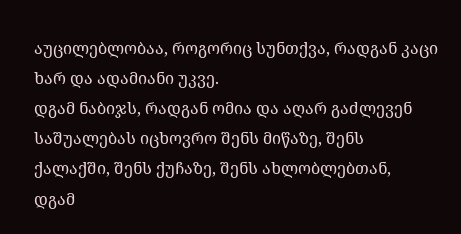აუცილებლობაა, როგორიც სუნთქვა, რადგან კაცი ხარ და ადამიანი უკვე.
დგამ ნაბიჯს, რადგან ომია და აღარ გაძლევენ საშუალებას იცხოვრო შენს მიწაზე, შენს ქალაქში, შენს ქუჩაზე, შენს ახლობლებთან,
დგამ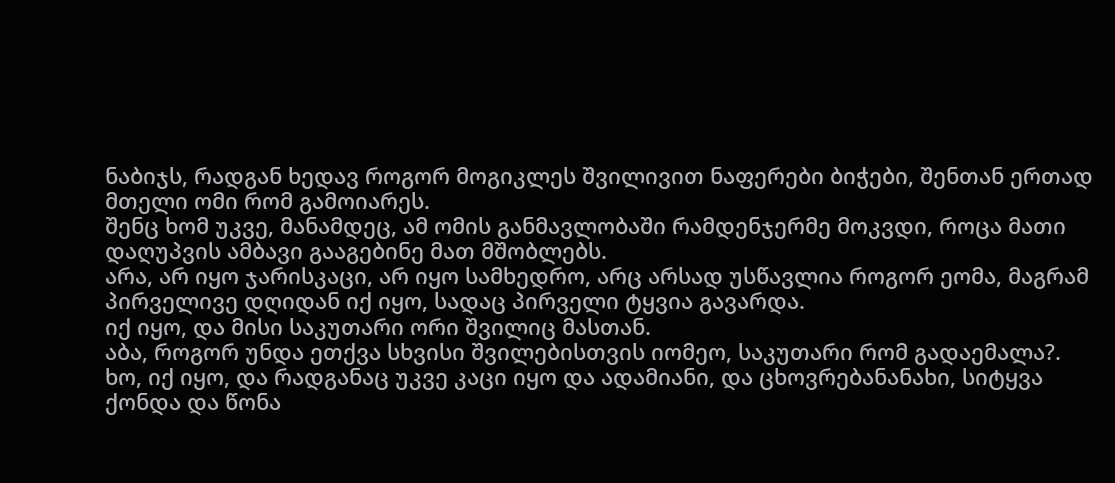ნაბიჯს, რადგან ხედავ როგორ მოგიკლეს შვილივით ნაფერები ბიჭები, შენთან ერთად მთელი ომი რომ გამოიარეს.
შენც ხომ უკვე, მანამდეც, ამ ომის განმავლობაში რამდენჯერმე მოკვდი, როცა მათი დაღუპვის ამბავი გააგებინე მათ მშობლებს.
არა, არ იყო ჯარისკაცი, არ იყო სამხედრო, არც არსად უსწავლია როგორ ეომა, მაგრამ პირველივე დღიდან იქ იყო, სადაც პირველი ტყვია გავარდა.
იქ იყო, და მისი საკუთარი ორი შვილიც მასთან.
აბა, როგორ უნდა ეთქვა სხვისი შვილებისთვის იომეო, საკუთარი რომ გადაემალა?.
ხო, იქ იყო, და რადგანაც უკვე კაცი იყო და ადამიანი, და ცხოვრებანანახი, სიტყვა ქონდა და წონა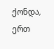ქონდა, ერთ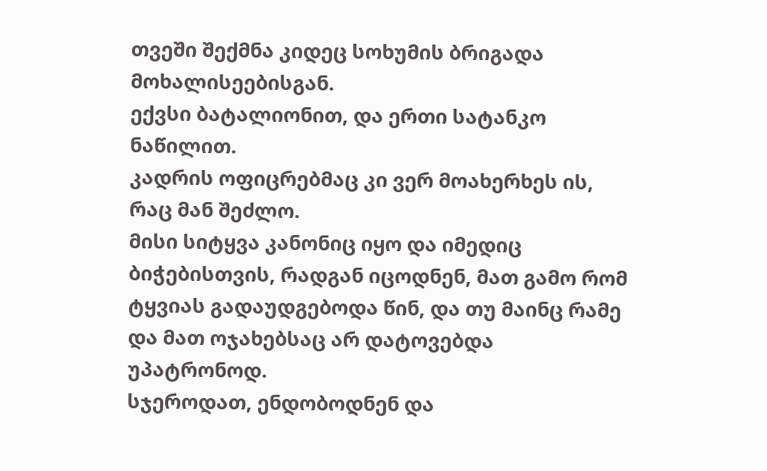თვეში შექმნა კიდეც სოხუმის ბრიგადა მოხალისეებისგან.
ექვსი ბატალიონით, და ერთი სატანკო ნაწილით.
კადრის ოფიცრებმაც კი ვერ მოახერხეს ის, რაც მან შეძლო.
მისი სიტყვა კანონიც იყო და იმედიც ბიჭებისთვის, რადგან იცოდნენ, მათ გამო რომ ტყვიას გადაუდგებოდა წინ, და თუ მაინც რამე და მათ ოჯახებსაც არ დატოვებდა უპატრონოდ.
სჯეროდათ, ენდობოდნენ და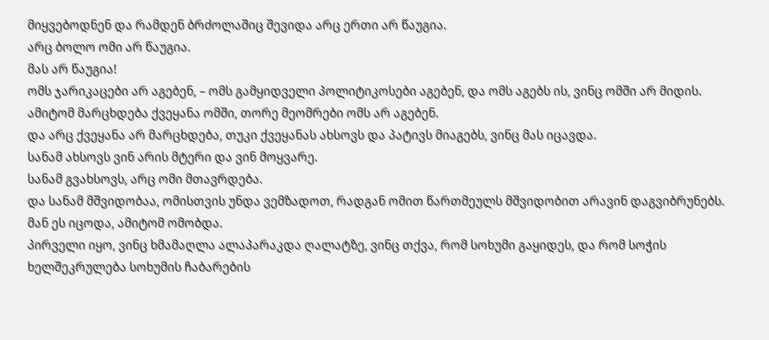მიყვებოდნენ და რამდენ ბრძოლაშიც შევიდა არც ერთი არ წაუგია.
არც ბოლო ომი არ წაუგია.
მას არ წაუგია!
ომს ჯარიკაცები არ აგებენ, – ომს გამყიდველი პოლიტიკოსები აგებენ, და ომს აგებს ის, ვინც ომში არ მიდის.
ამიტომ მარცხდება ქვეყანა ომში, თორე მეომრები ომს არ აგებენ.
და არც ქვეყანა არ მარცხდება, თუკი ქვეყანას ახსოვს და პატივს მიაგებს, ვინც მას იცავდა.
სანამ ახსოვს ვინ არის მტერი და ვინ მოყვარე.
სანამ გვახსოვს, არც ომი მთავრდება.
და სანამ მშვიდობაა, ომისთვის უნდა ვემზადოთ, რადგან ომით წართმეულს მშვიდობით არავინ დაგვიბრუნებს.
მან ეს იცოდა, ამიტომ ომობდა.
პირველი იყო, ვინც ხმამაღლა ალაპარაკდა ღალატზე, ვინც თქვა, რომ სოხუმი გაყიდეს, და რომ სოჭის ხელშეკრულება სოხუმის ჩაბარების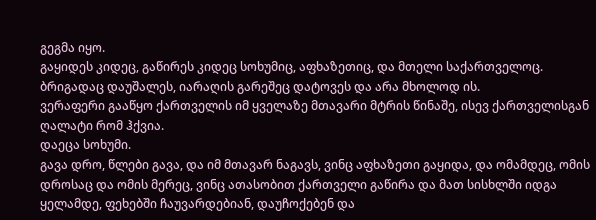გეგმა იყო.
გაყიდეს კიდეც, გაწირეს კიდეც სოხუმიც, აფხაზეთიც, და მთელი საქართველოც.
ბრიგადაც დაუშალეს, იარაღის გარეშეც დატოვეს და არა მხოლოდ ის.
ვერაფერი გააწყო ქართველის იმ ყველაზე მთავარი მტრის წინაშე, ისევ ქართველისგან ღალატი რომ ჰქვია.
დაეცა სოხუმი.
გავა დრო, წლები გავა, და იმ მთავარ ნაგავს, ვინც აფხაზეთი გაყიდა, და ომამდეც, ომის დროსაც და ომის მერეც, ვინც ათასობით ქართველი გაწირა და მათ სისხლში იდგა ყელამდე, ფეხებში ჩაუვარდებიან, დაუჩოქებენ და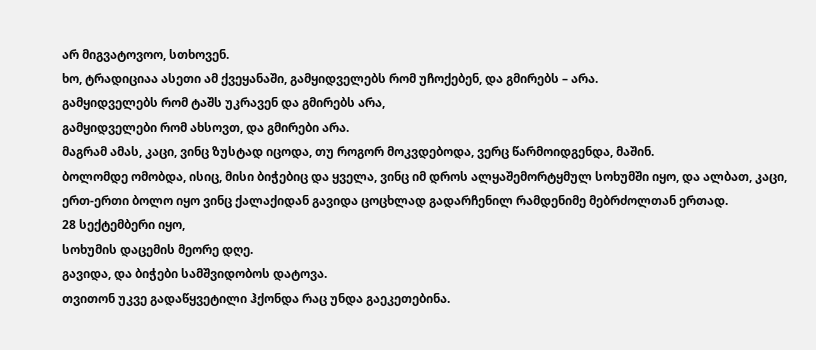არ მიგვატოვოო, სთხოვენ.
ხო, ტრადიციაა ასეთი ამ ქვეყანაში, გამყიდველებს რომ უჩოქებენ, და გმირებს – არა.
გამყიდველებს რომ ტაშს უკრავენ და გმირებს არა,
გამყიდველები რომ ახსოვთ, და გმირები არა.
მაგრამ ამას, კაცი, ვინც ზუსტად იცოდა, თუ როგორ მოკვდებოდა, ვერც წარმოიდგენდა, მაშინ.
ბოლომდე ომობდა, ისიც, მისი ბიჭებიც და ყველა, ვინც იმ დროს ალყაშემორტყმულ სოხუმში იყო, და ალბათ, კაცი, ერთ-ერთი ბოლო იყო ვინც ქალაქიდან გავიდა ცოცხლად გადარჩენილ რამდენიმე მებრძოლთან ერთად.
28 სექტემბერი იყო,
სოხუმის დაცემის მეორე დღე.
გავიდა, და ბიჭები სამშვიდობოს დატოვა.
თვითონ უკვე გადაწყვეტილი ჰქონდა რაც უნდა გაეკეთებინა.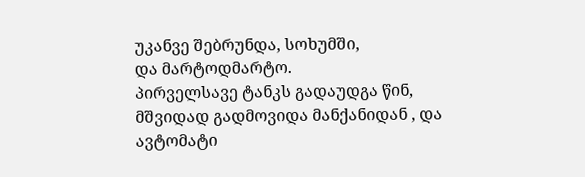უკანვე შებრუნდა, სოხუმში,
და მარტოდმარტო.
პირველსავე ტანკს გადაუდგა წინ, მშვიდად გადმოვიდა მანქანიდან , და ავტომატი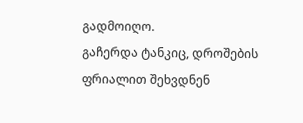გადმოიღო.
გაჩერდა ტანკიც, დროშების ფრიალით შეხვდნენ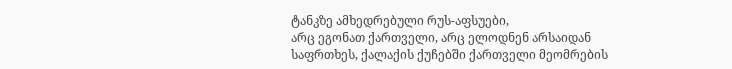ტანკზე ამხედრებული რუს-აფსუები,
არც ეგონათ ქართველი, არც ელოდნენ არსაიდან საფრთხეს, ქალაქის ქუჩებში ქართველი მეომრების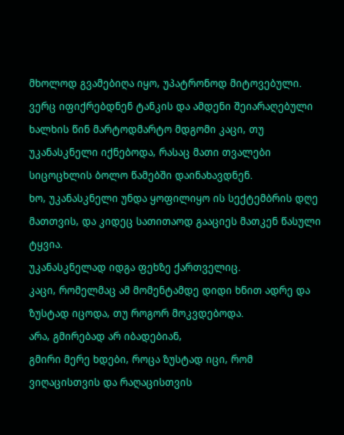მხოლოდ გვამებიღა იყო, უპატრონოდ მიტოვებული.
ვერც იფიქრებდნენ ტანკის და ამდენი შეიარაღებული ხალხის წინ მარტოდმარტო მდგომი კაცი, თუ უკანასკნელი იქნებოდა, რასაც მათი თვალები სიცოცხლის ბოლო წამებში დაინახავდნენ.
ხო, უკანასკნელი უნდა ყოფილიყო ის სექტემბრის დღე მათთვის, და კიდეც სათითაოდ გააციეს მათკენ წასული ტყვია.
უკანასკნელად იდგა ფეხზე ქართველიც.
კაცი, რომელმაც ამ მომენტამდე დიდი ხნით ადრე და ზუსტად იცოდა, თუ როგორ მოკვდებოდა.
არა, გმირებად არ იბადებიან,
გმირი მერე ხდები, როცა ზუსტად იცი, რომ ვიღაცისთვის და რაღაცისთვის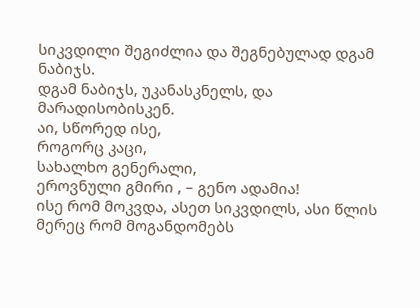სიკვდილი შეგიძლია და შეგნებულად დგამ ნაბიჯს.
დგამ ნაბიჯს, უკანასკნელს, და მარადისობისკენ.
აი, სწორედ ისე,
როგორც კაცი,
სახალხო გენერალი,
ეროვნული გმირი , – გენო ადამია!
ისე რომ მოკვდა, ასეთ სიკვდილს, ასი წლის მერეც რომ მოგანდომებს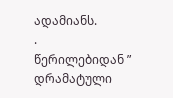ადამიანს.
.
წერილებიდან ” დრამატული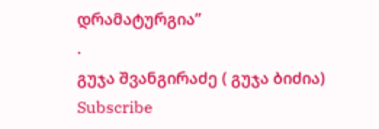დრამატურგია”
.
გუჯა შვანგირაძე ( გუჯა ბიძია)
Subscribe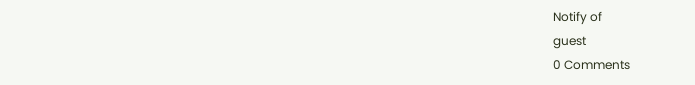Notify of
guest
0 Comments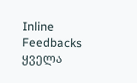Inline Feedbacks
ყველა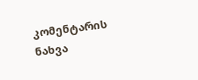კომენტარის ნახვა